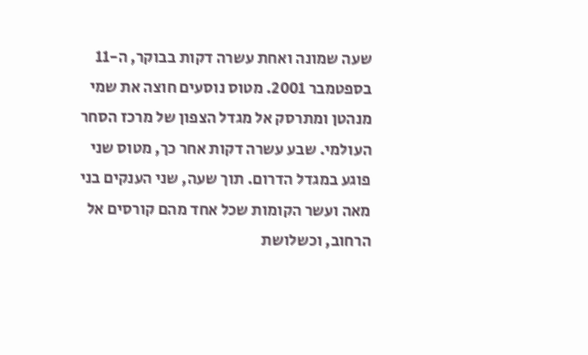שעה שמונה ואחת עשרה דקות בבוקר, ה-11 בספטמבר 2001. מטוס נוסעים חוצה את שמי מנהטן ומתרסק אל מגדל הצפון של מרכז הסחר העולמי. שבע עשרה דקות אחר כך, מטוס שני פוגע במגדל הדרום. תוך שעה, שני הענקים בני מאה ועשר הקומות שכל אחד מהם קורסים אל הרחוב, וכשלושת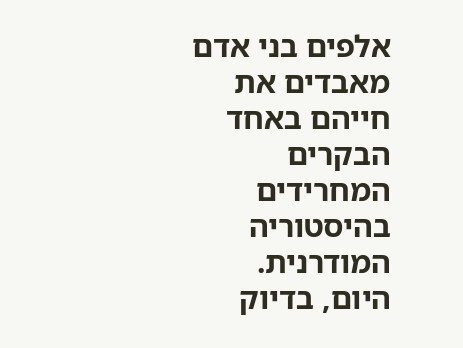אלפים בני אדם מאבדים את חייהם באחד הבקרים המחרידים בהיסטוריה המודרנית.
היום, בדיוק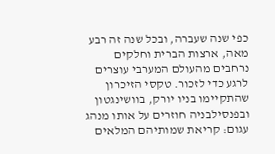כפי שנה שעברה, ובכל שנה זה רבע מאה, ארצות הברית וחלקים נרחבים מהעולם המערבי עוצרים לרגע כדי לזכור. טקסי הזיכרון שהתקיימו בניו יורק, בוושינגטון ובפנסילבניה חוזרים על אותו מנהג עגום: קריאת שמותיהם המלאים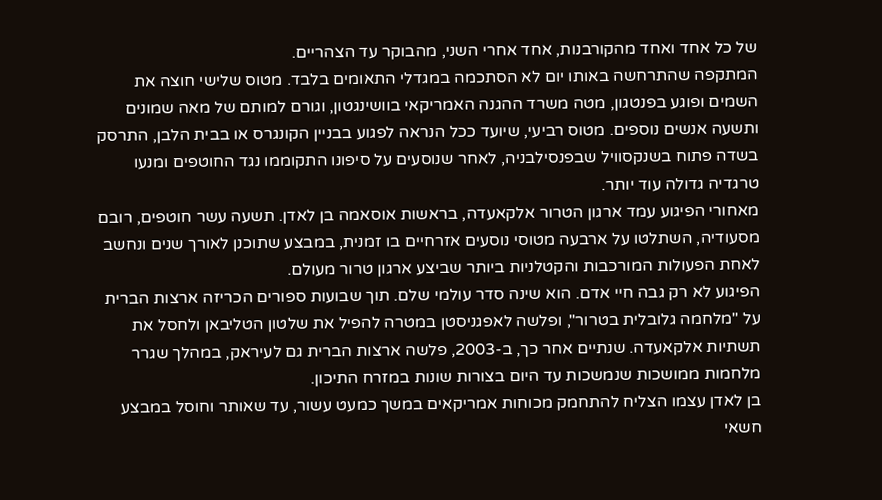של כל אחד ואחד מהקורבנות, אחד אחרי השני, מהבוקר עד הצהריים.
המתקפה שהתרחשה באותו יום לא הסתכמה במגדלי התאומים בלבד. מטוס שלישי חוצה את השמים ופוגע בפנטגון, מטה משרד ההגנה האמריקאי בוושינגטון, וגורם למותם של מאה שמונים ותשעה אנשים נוספים. מטוס רביעי, שיועד ככל הנראה לפגוע בבניין הקונגרס או בבית הלבן, התרסק בשדה פתוח בשנקסוויל שבפנסילבניה, לאחר שנוסעים על סיפונו התקוממו נגד החוטפים ומנעו טרגדיה גדולה עוד יותר.
מאחורי הפיגוע עמד ארגון הטרור אלקאעדה, בראשות אוסאמה בן לאדן. תשעה עשר חוטפים, רובם מסעודיה, השתלטו על ארבעה מטוסי נוסעים אזרחיים בו זמנית, במבצע שתוכנן לאורך שנים ונחשב לאחת הפעולות המורכבות והקטלניות ביותר שביצע ארגון טרור מעולם.
הפיגוע לא רק גבה חיי אדם. הוא שינה סדר עולמי שלם. תוך שבועות ספורים הכריזה ארצות הברית על "מלחמה גלובלית בטרור", ופלשה לאפגניסטן במטרה להפיל את שלטון הטליבאן ולחסל את תשתיות אלקאעדה. שנתיים אחר כך, ב-2003, פלשה ארצות הברית גם לעיראק, במהלך שגרר מלחמות ממושכות שנמשכות עד היום בצורות שונות במזרח התיכון.
בן לאדן עצמו הצליח להתחמק מכוחות אמריקאים במשך כמעט עשור, עד שאותר וחוסל במבצע חשאי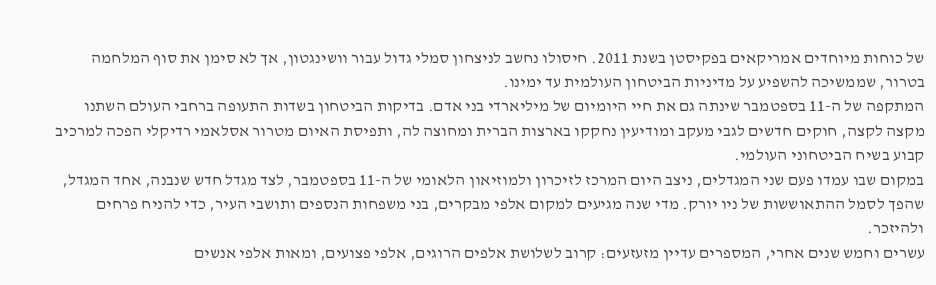של כוחות מיוחדים אמריקאים בפקיסטן בשנת 2011. חיסולו נחשב לניצחון סמלי גדול עבור וושינגטון, אך לא סימן את סוף המלחמה בטרור, שממשיכה להשפיע על מדיניות הביטחון העולמית עד ימינו.
המתקפה של ה-11 בספטמבר שינתה גם את חיי היומיום של מיליארדי בני אדם. בדיקות הביטחון בשדות התעופה ברחבי העולם השתנו מקצה לקצה, חוקים חדשים לגבי מעקב ומודיעין נחקקו בארצות הברית ומחוצה לה, ותפיסת האיום מטרור אסלאמי רדיקלי הפכה למרכיב קבוע בשיח הביטחוני העולמי.
במקום שבו עמדו פעם שני המגדלים, ניצב היום המרכז לזיכרון ולמוזיאון הלאומי של ה-11 בספטמבר, לצד מגדל חדש שנבנה, אחד המגדל, שהפך לסמל ההתאוששות של ניו יורק. מדי שנה מגיעים למקום אלפי מבקרים, בני משפחות הנספים ותושבי העיר, כדי להניח פרחים ולהיזכר.
עשרים וחמש שנים אחרי, המספרים עדיין מזעזעים: קרוב לשלושת אלפים הרוגים, אלפי פצועים, ומאות אלפי אנשים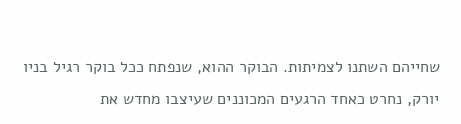שחייהם השתנו לצמיתות. הבוקר ההוא, שנפתח ככל בוקר רגיל בניו יורק, נחרט כאחד הרגעים המכוננים שעיצבו מחדש את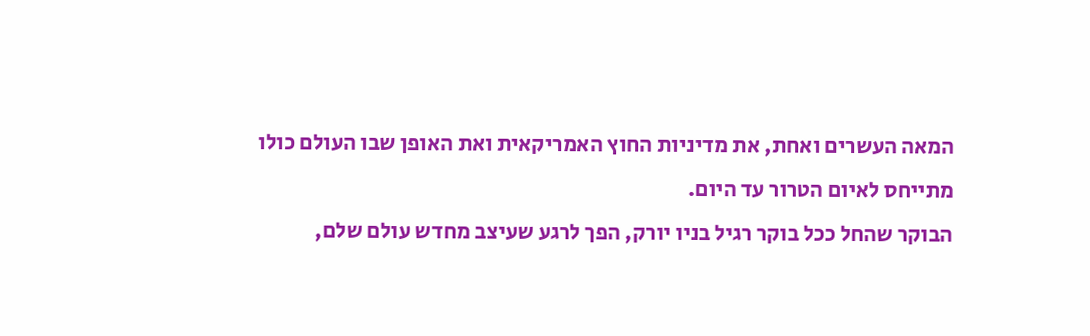המאה העשרים ואחת, את מדיניות החוץ האמריקאית ואת האופן שבו העולם כולו מתייחס לאיום הטרור עד היום.
הבוקר שהחל ככל בוקר רגיל בניו יורק, הפך לרגע שעיצב מחדש עולם שלם,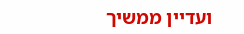ועדיין ממשיך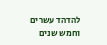להדהד עשרים וחמש שנים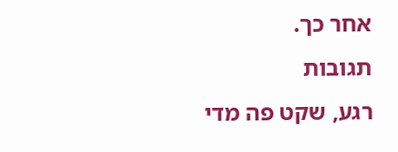אחר כך.
תגובות
רגע, שקט פה מדי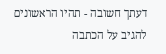דעתך חשובה - תהיו הראשונים להגיב על הכתבה